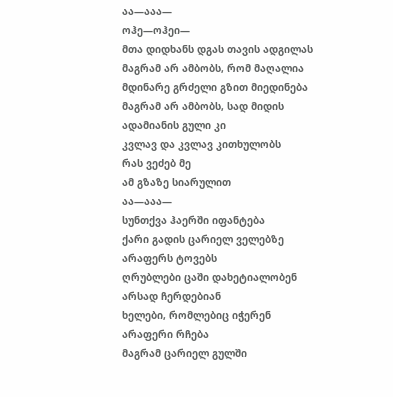აა—ააა—
ოჰე—ოჰეი—
მთა დიდხანს დგას თავის ადგილას
მაგრამ არ ამბობს, რომ მაღალია
მდინარე გრძელი გზით მიედინება
მაგრამ არ ამბობს, სად მიდის
ადამიანის გული კი
კვლავ და კვლავ კითხულობს
რას ვეძებ მე
ამ გზაზე სიარულით
აა—ააა—
სუნთქვა ჰაერში იფანტება
ქარი გადის ცარიელ ველებზე
არაფერს ტოვებს
ღრუბლები ცაში დახეტიალობენ
არსად ჩერდებიან
ხელები, რომლებიც იჭერენ
არაფერი რჩება
მაგრამ ცარიელ გულში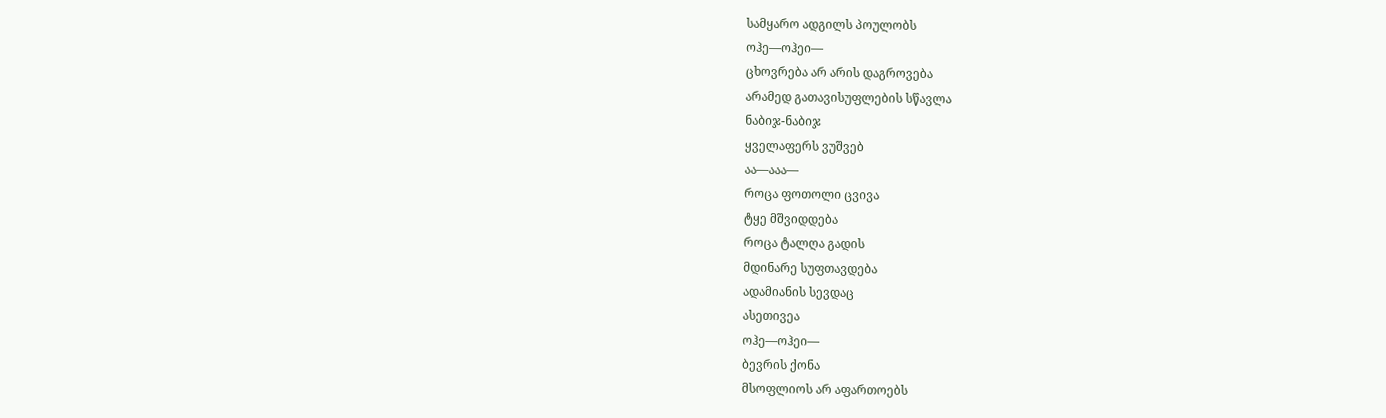სამყარო ადგილს პოულობს
ოჰე—ოჰეი—
ცხოვრება არ არის დაგროვება
არამედ გათავისუფლების სწავლა
ნაბიჯ-ნაბიჯ
ყველაფერს ვუშვებ
აა—ააა—
როცა ფოთოლი ცვივა
ტყე მშვიდდება
როცა ტალღა გადის
მდინარე სუფთავდება
ადამიანის სევდაც
ასეთივეა
ოჰე—ოჰეი—
ბევრის ქონა
მსოფლიოს არ აფართოებს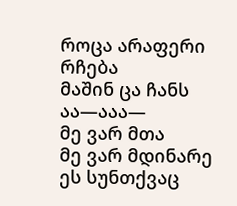როცა არაფერი რჩება
მაშინ ცა ჩანს
აა—ააა—
მე ვარ მთა
მე ვარ მდინარე
ეს სუნთქვაც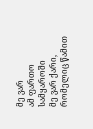მე ვარ
ამ ფართო სამყაროში
მე ვარ ქარი, რომელიც წამით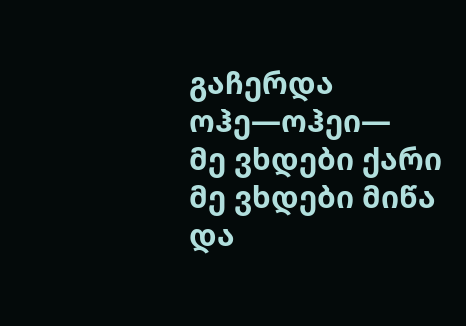გაჩერდა
ოჰე—ოჰეი—
მე ვხდები ქარი
მე ვხდები მიწა
და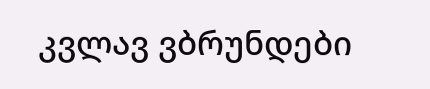კვლავ ვბრუნდები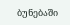ბუნებაში